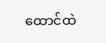ထောင်ထဲ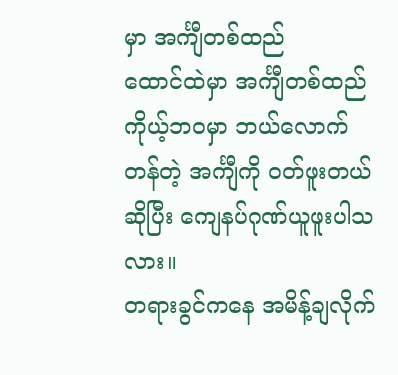မှာ အင်္ကျီတစ်ထည်
ထောင်ထဲမှာ အင်္ကျီတစ်ထည်
ကိုယ့်ဘဝမှာ ဘယ်လောက်တန်တဲ့ အင်္ကျီကို ဝတ်ဖူးတယ်ဆိုပြီး ကျေနပ်ဂုဏ်ယူဖူးပါသလား။
တရားခွင်ကနေ အမိန့်ချလိုက်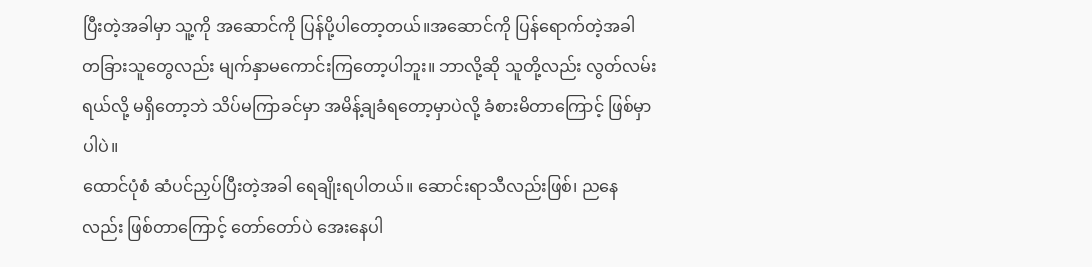ပြီးတဲ့အခါမှာ သူ့ကို အဆောင်ကို ပြန်ပို့ပါတော့တယ်။အဆောင်ကို ပြန်ရောက်တဲ့အခါ တခြားသူတွေလည်း မျက်နှာမကောင်းကြတော့ပါဘူး။ ဘာလို့ဆို သူတို့လည်း လွတ်လမ်းရယ်လို့ မရှိတော့ဘဲ သိပ်မကြာခင်မှာ အမိန့်ချခံရတော့မှာပဲလို့ ခံစားမိတာကြောင့် ဖြစ်မှာပါပဲ။
ထောင်ပုံစံ ဆံပင်ညှပ်ပြီးတဲ့အခါ ရေချိုးရပါတယ်။ ဆောင်းရာသီလည်းဖြစ်၊ ညနေလည်း ဖြစ်တာကြောင့် တော်တော်ပဲ အေးနေပါ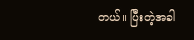တယ်။ ပြီးတဲ့အခါ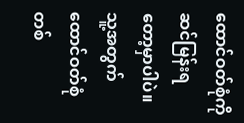ထောင်ဝတ်စုံကို ဆင်မြန်းရတော့မှာပါပဲ။ သူ့အတွက် ထောင်ဝတ်စုံတစ်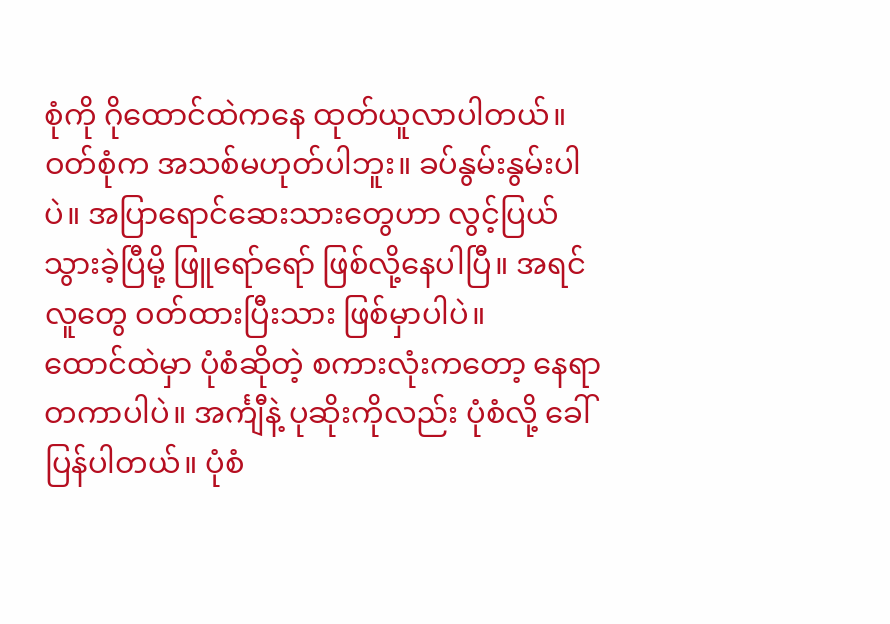စုံကို ဂိုထောင်ထဲကနေ ထုတ်ယူလာပါတယ်။ ဝတ်စုံက အသစ်မဟုတ်ပါဘူး။ ခပ်နွမ်းနွမ်းပါပဲ။ အပြာရောင်ဆေးသားတွေဟာ လွင့်ပြယ်သွားခဲ့ပြီမို့ ဖြူရော်ရော် ဖြစ်လို့နေပါပြီ။ အရင်လူတွေ ဝတ်ထားပြီးသား ဖြစ်မှာပါပဲ။
ထောင်ထဲမှာ ပုံစံဆိုတဲ့ စကားလုံးကတော့ နေရာတကာပါပဲ။ အင်္ကျီနဲ့ ပုဆိုးကိုလည်း ပုံစံလို့ ခေါ်ပြန်ပါတယ်။ ပုံစံ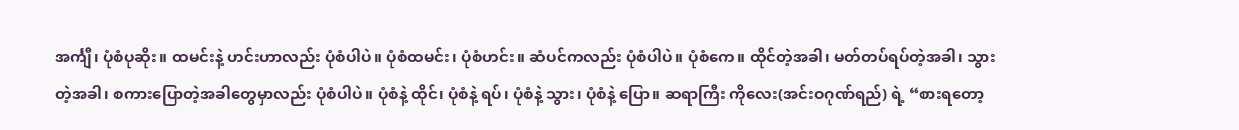အင်္ကျီ၊ ပုံစံပုဆိုး။ ထမင်းနဲ့ ဟင်းဟာလည်း ပုံစံပါပဲ။ ပုံစံထမင်း၊ ပုံစံဟင်း။ ဆံပင်ကလည်း ပုံစံပါပဲ။ ပုံစံကေ။ ထိုင်တဲ့အခါ၊ မတ်တပ်ရပ်တဲ့အခါ၊ သွားတဲ့အခါ၊ စကားပြောတဲ့အခါတွေမှာလည်း ပုံစံပါပဲ။ ပုံစံနဲ့ ထိုင်၊ ပုံစံနဲ့ ရပ်၊ ပုံစံနဲ့ သွား၊ ပုံစံနဲ့ ပြော။ ဆရာကြီး ကိုလေး(အင်းဝဂုဏ်ရည်) ရဲ့ “စားရတော့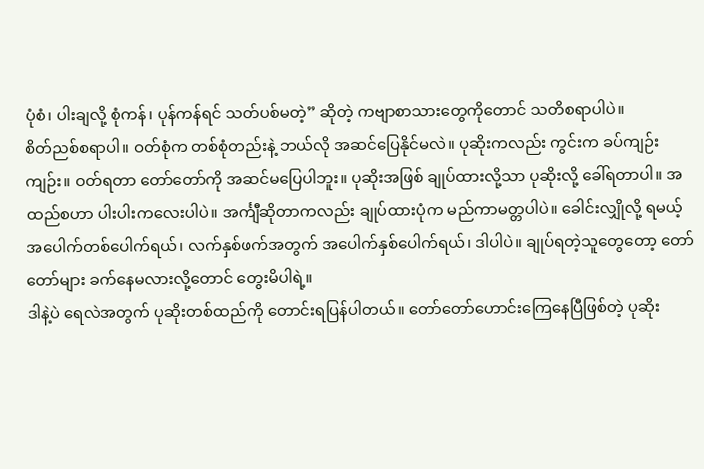ပုံစံ၊ ပါးချလို့ စုံကန်၊ ပုန်ကန်ရင် သတ်ပစ်မတဲ့” ဆိုတဲ့ ကဗျာစာသားတွေကိုတောင် သတိစရာပါပဲ။
စိတ်ညစ်စရာပါ။ ဝတ်စုံက တစ်စုံတည်းနဲ့ ဘယ်လို အဆင်ပြေနိုင်မလဲ။ ပုဆိုးကလည်း ကွင်းက ခပ်ကျဉ်းကျဉ်း။ ဝတ်ရတာ တော်တော်ကို အဆင်မပြေပါဘူး။ ပုဆိုးအဖြစ် ချုပ်ထားလို့သာ ပုဆိုးလို့ ခေါ်ရတာပါ။ အထည်စဟာ ပါးပါးကလေးပါပဲ။ အင်္ကျီဆိုတာကလည်း ချုပ်ထားပုံက မည်ကာမတ္တပါပဲ။ ခေါင်းလျှိုလို့ ရမယ့် အပေါက်တစ်ပေါက်ရယ်၊ လက်နှစ်ဖက်အတွက် အပေါက်နှစ်ပေါက်ရယ်၊ ဒါပါပဲ။ ချုပ်ရတဲ့သူတွေတော့ တော်တော်များ ခက်နေမလားလို့တောင် တွေးမိပါရဲ့။
ဒါနဲ့ပဲ ရေလဲအတွက် ပုဆိုးတစ်ထည်ကို တောင်းရပြန်ပါတယ်။ တော်တော်ဟောင်းကြေနေပြီဖြစ်တဲ့ ပုဆိုး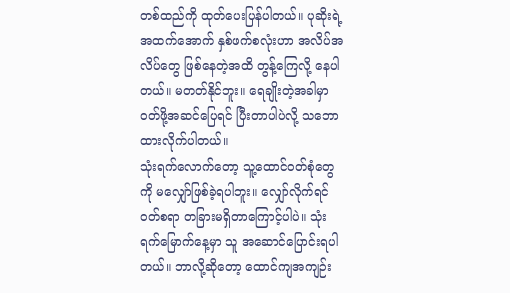တစ်ထည်ကို ထုတ်ပေးပြန်ပါတယ်။ ပုဆိုးရဲ့ အထက်အောက် နှစ်ဖက်စလုံးဟာ အလိပ်အလိပ်တွေ ဖြစ်နေတဲ့အထိ တွန့်ကြေလို့ နေပါတယ်။ မတတ်နိုင်ဘူး။ ရေချိုးတဲ့အခါမှာ ဝတ်ဖို့အဆင်ပြေရင် ပြီးတာပါပဲလို့ သဘောထားလိုက်ပါတယ်။
သုံးရက်လောက်တော့ သူ့ထောင်ဝတ်စုံတွေကို မလျှော်ဖြစ်ခဲ့ရပါဘူး။ လျှော်လိုက်ရင် ဝတ်စရာ တခြားမရှိတာကြောင့်ပါပဲ။ သုံးရက်မြောက်နေ့မှာ သူ အဆောင်ပြောင်းရပါတယ်။ ဘာလို့ဆိုတော့ ထောင်ကျအကျဉ်း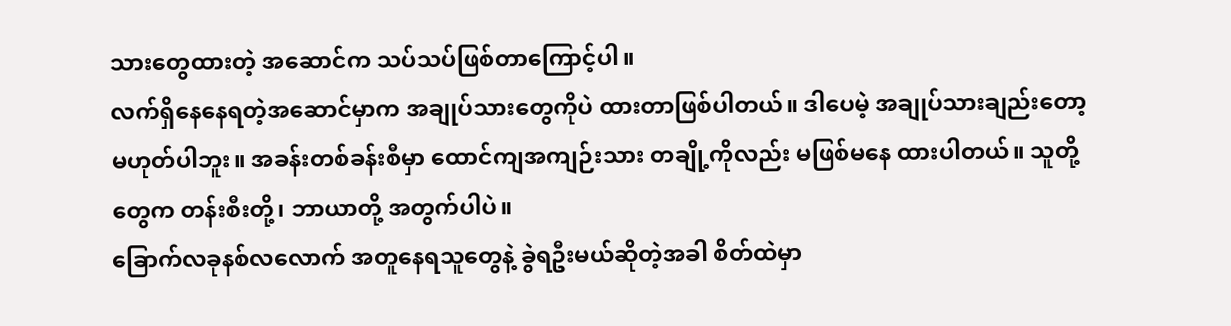သားတွေထားတဲ့ အဆောင်က သပ်သပ်ဖြစ်တာကြောင့်ပါ။
လက်ရှိနေနေရတဲ့အဆောင်မှာက အချုပ်သားတွေကိုပဲ ထားတာဖြစ်ပါတယ်။ ဒါပေမဲ့ အချုပ်သားချည်းတော့ မဟုတ်ပါဘူး။ အခန်းတစ်ခန်းစီမှာ ထောင်ကျအကျဉ်းသား တချို့ကိုလည်း မဖြစ်မနေ ထားပါတယ်။ သူတို့တွေက တန်းစီးတို့၊ ဘာယာတို့ အတွက်ပါပဲ။
ခြောက်လခုနစ်လလောက် အတူနေရသူတွေနဲ့ ခွဲရဦးမယ်ဆိုတဲ့အခါ စိတ်ထဲမှာ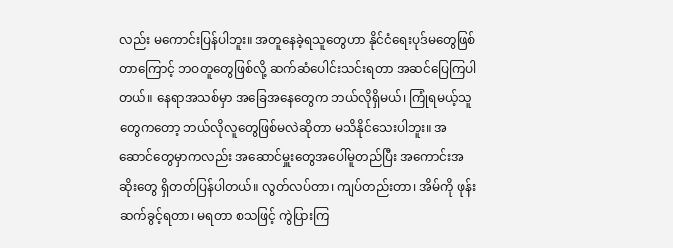လည်း မကောင်းပြန်ပါဘူး။ အတူနေခဲ့ရသူတွေဟာ နိုင်ငံရေးပုဒ်မတွေဖြစ်တာကြောင့် ဘဝတူတွေဖြစ်လို့ ဆက်ဆံပေါင်းသင်းရတာ အဆင်ပြေကြပါတယ်။ နေရာအသစ်မှာ အခြေအနေတွေက ဘယ်လိုရှိမယ်၊ ကြုံရမယ့်သူတွေကတော့ ဘယ်လိုလူတွေဖြစ်မလဲဆိုတာ မသိနိုင်သေးပါဘူး။ အဆောင်တွေမှာကလည်း အဆောင်မှူးတွေအပေါ်မူတည်ပြီး အကောင်းအဆိုးတွေ ရှိတတ်ပြန်ပါတယ်။ လွတ်လပ်တာ၊ ကျပ်တည်းတာ၊ အိမ်ကို ဖုန်းဆက်ခွင့်ရတာ၊ မရတာ စသဖြင့် ကွဲပြားကြ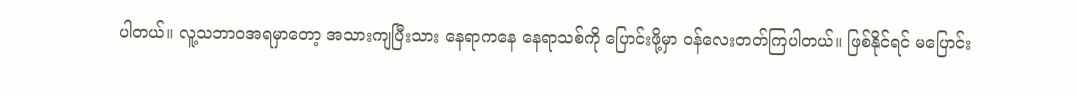ပါတယ်။ လူ့သဘာဝအရမှာတော့ အသားကျပြီးသား နေရာကနေ နေရာသစ်ကို ပြောင်းဖို့မှာ ဝန်လေးတတ်ကြပါတယ်။ ဖြစ်နိုင်ရင် မပြောင်း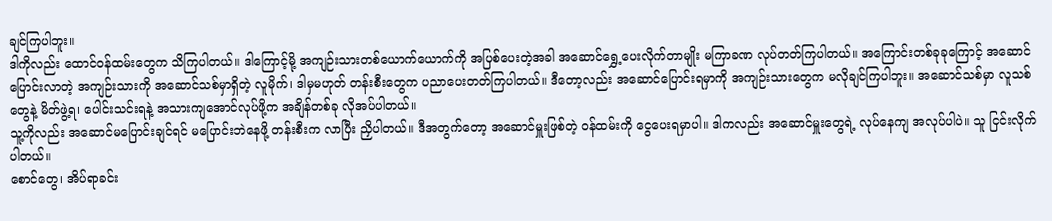ချင်ကြပါဘူး။
ဒါကိုလည်း ထောင်ဝန်ထမ်းတွေက သိကြပါတယ်။ ဒါကြောင့်မို့ အကျဉ်းသားတစ်ယောက်ယောက်ကို အပြစ်ပေးတဲ့အခါ အဆောင်ရွှေ့ပေးလိုက်တာမျိုး မကြာခဏ လုပ်တတ်ကြပါတယ်။ အကြောင်းတစ်ခုခုကြောင့် အဆောင်ပြောင်းလာတဲ့ အကျဉ်းသားကို အဆောင်သစ်မှာရှိတဲ့ လူမိုက်၊ ဒါမှမဟုတ် တန်းစီးတွေက ပညာပေးတတ်ကြပါတယ်။ ဒီတော့လည်း အဆောင်ပြောင်းရမှာကို အကျဉ်းသားတွေက မလိုချင်ကြပါဘူး။ အဆောင်သစ်မှာ လူသစ်တွေနဲ့ မိတ်ဖွဲ့ရ၊ ပေါင်းသင်းရနဲ့ အသားကျအောင်လုပ်ဖို့က အချိန်တစ်ခု လိုအပ်ပါတယ်။
သူ့ကိုလည်း အဆောင်မပြောင်းချင်ရင် မပြောင်းဘဲနေဖို့ တန်းစီးက လာပြီး ညှိပါတယ်။ ဒီအတွက်တော့ အဆောင်မှူးဖြစ်တဲ့ ဝန်ထမ်းကို ငွေပေးရမှာပါ။ ဒါကလည်း အဆောင်မှူးတွေရဲ့ လုပ်နေကျ အလုပ်ပါပဲ။ သူ ငြင်းလိုက်ပါတယ်။
စောင်တွေ၊ အိပ်ရာခင်း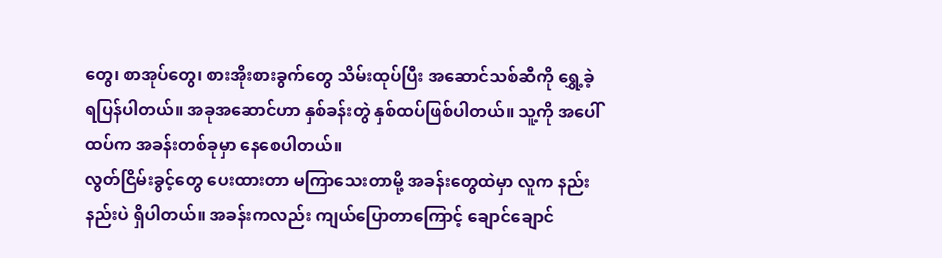တွေ၊ စာအုပ်တွေ၊ စားအိုးစားခွက်တွေ သိမ်းထုပ်ပြီး အဆောင်သစ်ဆီကို ရွှေ့ခဲ့ရပြန်ပါတယ်။ အခုအဆောင်ဟာ နှစ်ခန်းတွဲ နှစ်ထပ်ဖြစ်ပါတယ်။ သူ့ကို အပေါ်ထပ်က အခန်းတစ်ခုမှာ နေစေပါတယ်။
လွတ်ငြိမ်းခွင့်တွေ ပေးထားတာ မကြာသေးတာမို့ အခန်းတွေထဲမှာ လူက နည်းနည်းပဲ ရှိပါတယ်။ အခန်းကလည်း ကျယ်ပြောတာကြောင့် ချောင်ချောင်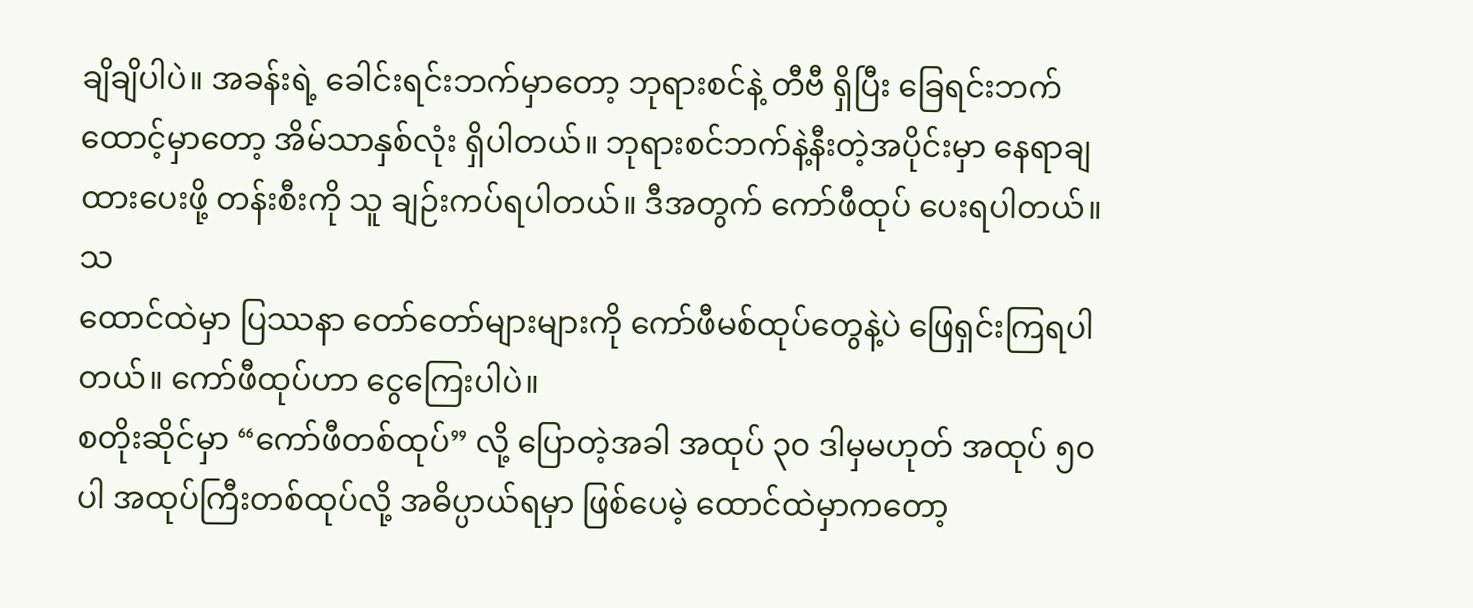ချိချိပါပဲ။ အခန်းရဲ့ ခေါင်းရင်းဘက်မှာတော့ ဘုရားစင်နဲ့ တီဗီ ရှိပြီး ခြေရင်းဘက်ထောင့်မှာတော့ အိမ်သာနှစ်လုံး ရှိပါတယ်။ ဘုရားစင်ဘက်နဲ့နီးတဲ့အပိုင်းမှာ နေရာချထားပေးဖို့ တန်းစီးကို သူ ချဉ်းကပ်ရပါတယ်။ ဒီအတွက် ကော်ဖီထုပ် ပေးရပါတယ်။သ
ထောင်ထဲမှာ ပြဿနာ တော်တော်များများကို ကော်ဖီမစ်ထုပ်တွေနဲ့ပဲ ဖြေရှင်းကြရပါတယ်။ ကော်ဖီထုပ်ဟာ ငွေကြေးပါပဲ။
စတိုးဆိုင်မှာ “ကော်ဖီတစ်ထုပ်” လို့ ပြောတဲ့အခါ အထုပ် ၃၀ ဒါမှမဟုတ် အထုပ် ၅၀ ပါ အထုပ်ကြီးတစ်ထုပ်လို့ အဓိပ္ပာယ်ရမှာ ဖြစ်ပေမဲ့ ထောင်ထဲမှာကတော့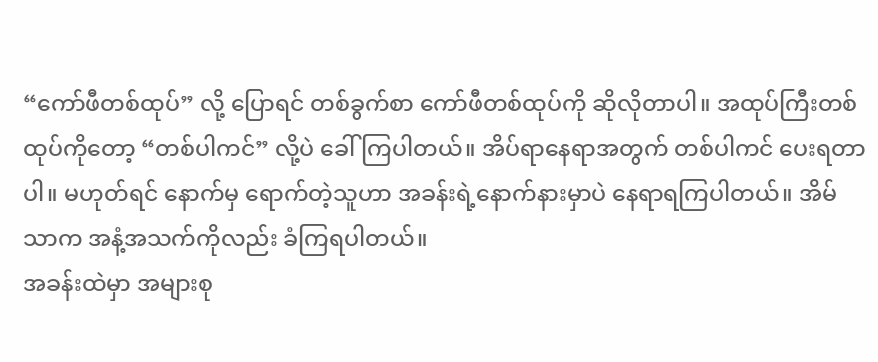“ကော်ဖီတစ်ထုပ်” လို့ ပြောရင် တစ်ခွက်စာ ကော်ဖီတစ်ထုပ်ကို ဆိုလိုတာပါ။ အထုပ်ကြီးတစ်ထုပ်ကိုတော့ “တစ်ပါကင်” လို့ပဲ ခေါ်ကြပါတယ်။ အိပ်ရာနေရာအတွက် တစ်ပါကင် ပေးရတာပါ။ မဟုတ်ရင် နောက်မှ ရောက်တဲ့သူဟာ အခန်းရဲ့နောက်နားမှာပဲ နေရာရကြပါတယ်။ အိမ်သာက အနံ့အသက်ကိုလည်း ခံကြရပါတယ်။
အခန်းထဲမှာ အများစု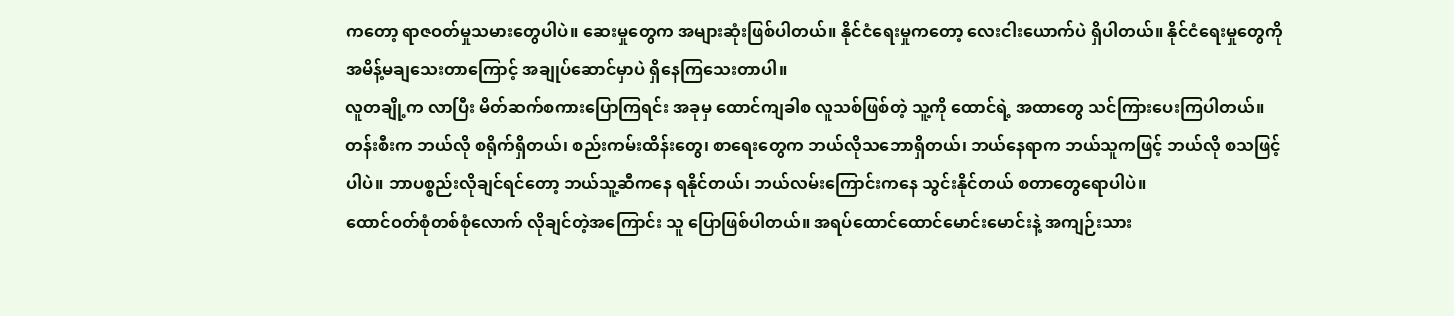ကတော့ ရာဇဝတ်မှုသမားတွေပါပဲ။ ဆေးမှုတွေက အများဆုံးဖြစ်ပါတယ်။ နိုင်ငံရေးမှုကတော့ လေးငါးယောက်ပဲ ရှိပါတယ်။ နိုင်ငံရေးမှုတွေကို အမိန့်မချသေးတာကြောင့် အချုပ်ဆောင်မှာပဲ ရှိနေကြသေးတာပါ။
လူတချို့က လာပြီး မိတ်ဆက်စကားပြောကြရင်း အခုမှ ထောင်ကျခါစ လူသစ်ဖြစ်တဲ့ သူ့ကို ထောင်ရဲ့ အထာတွေ သင်ကြားပေးကြပါတယ်။ တန်းစီးက ဘယ်လို စရိုက်ရှိတယ်၊ စည်းကမ်းထိန်းတွေ၊ စာရေးတွေက ဘယ်လိုသဘောရှိတယ်၊ ဘယ်နေရာက ဘယ်သူကဖြင့် ဘယ်လို စသဖြင့်ပါပဲ။ ဘာပစ္စည်းလိုချင်ရင်တော့ ဘယ်သူ့ဆီကနေ ရနိုင်တယ်၊ ဘယ်လမ်းကြောင်းကနေ သွင်းနိုင်တယ် စတာတွေရောပါပဲ။
ထောင်ဝတ်စုံတစ်စုံလောက် လိုချင်တဲ့အကြောင်း သူ ပြောဖြစ်ပါတယ်။ အရပ်ထောင်ထောင်မောင်းမောင်းနဲ့ အကျဉ်းသား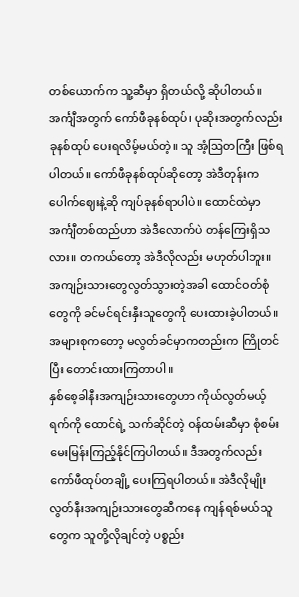တစ်ယောက်က သူ့ဆီမှာ ရှိတယ်လို့ ဆိုပါတယ်။ အင်္ကျီအတွက် ကော်ဖီခုနစ်ထုပ်၊ ပုဆိုးအတွက်လည်း ခုနစ်ထုပ် ပေးရလိမ့်မယ်တဲ့။ သူ အံ့ဩတကြီး ဖြစ်ရပါတယ်။ ကော်ဖီခုနစ်ထုပ်ဆိုတော့ အဲဒီတုန်းက ပေါက်ဈေးနဲ့ဆို ကျပ်ခုနစ်ရာပါပဲ။ ထောင်ထဲမှာ အင်္ကျီတစ်ထည်ဟာ အဲဒီလောက်ပဲ တန်ကြေးရှိသလား။ တကယ်တော့ အဲဒီလိုလည်း မဟုတ်ပါဘူး။
အကျဉ်းသားတွေလွတ်သွားတဲ့အခါ ထောင်ဝတ်စုံတွေကို ခင်မင်ရင်းနှီးသူတွေကို ပေးထားခဲ့ပါတယ်။ အများစုကတော့ မလွတ်ခင်မှာကတည်းက ကြိုတင်ပြီး တောင်းထားကြတာပါ။
နှစ်စေ့ခါနီးအကျဉ်းသားတွေဟာ ကိုယ်လွတ်မယ့်ရက်ကို ထောင်ရဲ့ သက်ဆိုင်တဲ့ ဝန်ထမ်းဆီမှာ စုံစမ်းမေးမြန်းကြည့်နိုင်ကြပါတယ်။ ဒီအတွက်လည်း ကော်ဖီထုပ်တချို့ ပေးကြရပါတယ်။ အဲဒီလိုမျိုး လွတ်နီးအကျဉ်းသားတွေဆီကနေ ကျန်ရစ်မယ်သူတွေက သူတို့လိုချင်တဲ့ ပစ္စည်း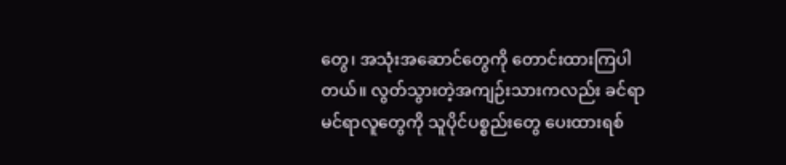တွေ၊ အသုံးအဆောင်တွေကို တောင်းထားကြပါတယ်။ လွတ်သွားတဲ့အကျဉ်းသားကလည်း ခင်ရာမင်ရာလူတွေကို သူပိုင်ပစ္စည်းတွေ ပေးထားရစ်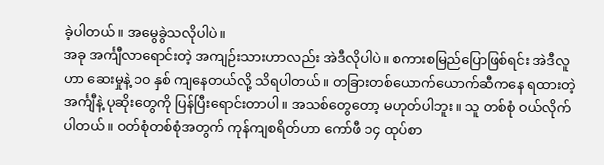ခဲ့ပါတယ်။ အမွေခွဲသလိုပါပဲ။
အခု အင်္ကျီလာရောင်းတဲ့ အကျဉ်းသားဟာလည်း အဲဒီလိုပါပဲ။ စကားစမြည်ပြောဖြစ်ရင်း အဲဒီလူဟာ ဆေးမှုနဲ့ ၁၀ နှစ် ကျနေတယ်လို့ သိရပါတယ်။ တခြားတစ်ယောက်ယောက်ဆီကနေ ရထားတဲ့ အင်္ကျီနဲ့ ပုဆိုးတွေကို ပြန်ပြီးရောင်းတာပါ။ အသစ်တွေတော့ မဟုတ်ပါဘူး။ သူ တစ်စုံ ဝယ်လိုက်ပါတယ်။ ဝတ်စုံတစ်စုံအတွက် ကုန်ကျစရိတ်ဟာ ကော်ဖီ ၁၄ ထုပ်စာ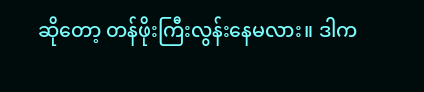ဆိုတော့ တန်ဖိုးကြီးလွန်းနေမလား။ ဒါက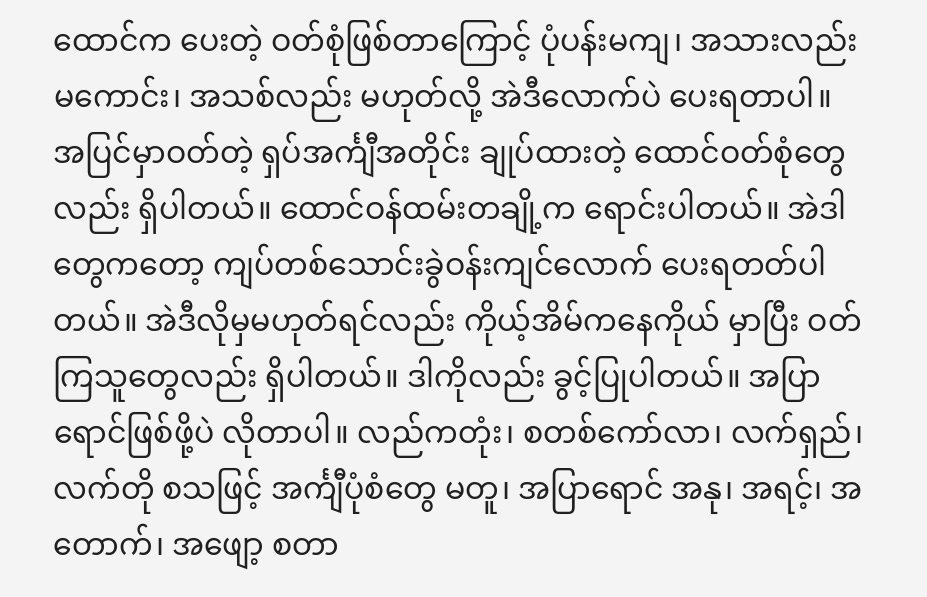ထောင်က ပေးတဲ့ ဝတ်စုံဖြစ်တာကြောင့် ပုံပန်းမကျ၊ အသားလည်းမကောင်း၊ အသစ်လည်း မဟုတ်လို့ အဲဒီလောက်ပဲ ပေးရတာပါ။
အပြင်မှာဝတ်တဲ့ ရှပ်အင်္ကျီအတိုင်း ချုပ်ထားတဲ့ ထောင်ဝတ်စုံတွေလည်း ရှိပါတယ်။ ထောင်ဝန်ထမ်းတချို့က ရောင်းပါတယ်။ အဲဒါတွေကတော့ ကျပ်တစ်သောင်းခွဲဝန်းကျင်လောက် ပေးရတတ်ပါတယ်။ အဲဒီလိုမှမဟုတ်ရင်လည်း ကိုယ့်အိမ်ကနေကိုယ် မှာပြီး ဝတ်ကြသူတွေလည်း ရှိပါတယ်။ ဒါကိုလည်း ခွင့်ပြုပါတယ်။ အပြာရောင်ဖြစ်ဖို့ပဲ လိုတာပါ။ လည်ကတုံး၊ စတစ်ကော်လာ၊ လက်ရှည်၊ လက်တို စသဖြင့် အင်္ကျီပုံစံတွေ မတူ၊ အပြာရောင် အနု၊ အရင့်၊ အတောက်၊ အဖျော့ စတာ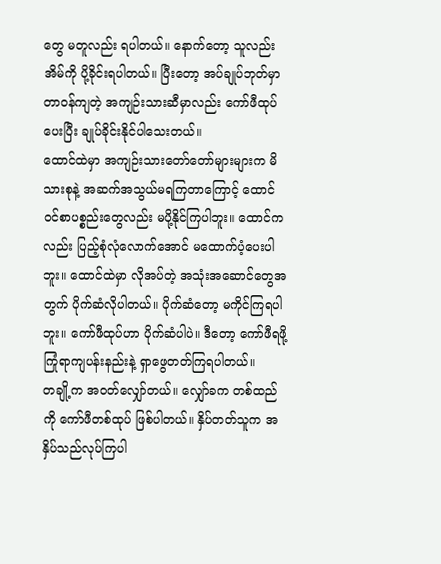တွေ မတူလည်း ရပါတယ်။ နောက်တော့ သူလည်း အိမ်ကို ပို့ခိုင်းရပါတယ်။ ပြီးတော့ အပ်ချုပ်ဘုတ်မှာ တာဝန်ကျတဲ့ အကျဉ်းသားဆီမှာလည်း ကော်ဖီထုပ်ပေးပြီး ချုပ်ခိုင်းနိုင်ပါသေးတယ်။
ထောင်ထဲမှာ အကျဉ်းသားတော်တော်များများက မိသားစုနဲ့ အဆက်အသွယ်မရကြတာကြောင့် ထောင်ဝင်စာပစ္စည်းတွေလည်း မပို့နိုင်ကြပါဘူး။ ထောင်ကလည်း ပြည့်စုံလုံလောက်အောင် မထောက်ပံ့ပေးပါဘူး။ ထောင်ထဲမှာ လိုအပ်တဲ့ အသုံးအဆောင်တွေအတွက် ပိုက်ဆံလိုပါတယ်။ ပိုက်ဆံတော့ မကိုင်ကြရပါဘူး။ ကော်ဖီထုပ်ဟာ ပိုက်ဆံပါပဲ။ ဒီတော့ ကော်ဖီရဖို့ ကြုံရာကျပန်းနည်းနဲ့ ရှာဖွေတတ်ကြရပါတယ်။
တချို့က အဝတ်လျှော်တယ်။ လျှော်ခက တစ်ထည်ကို ကော်ဖီတစ်ထုပ် ဖြစ်ပါတယ်။ နှိပ်တတ်သူက အနှိပ်သည်လုပ်ကြပါ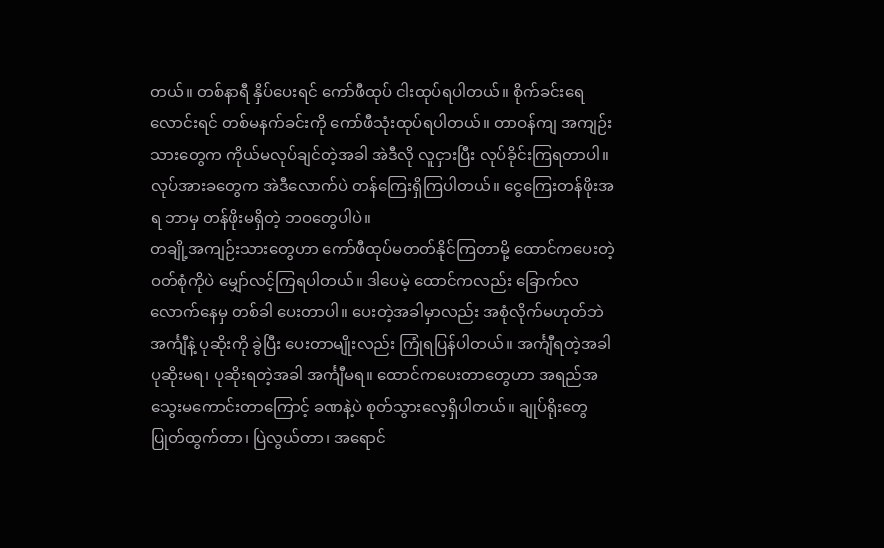တယ်။ တစ်နာရီ နှိပ်ပေးရင် ကော်ဖီထုပ် ငါးထုပ်ရပါတယ်။ စိုက်ခင်းရေလောင်းရင် တစ်မနက်ခင်းကို ကော်ဖီသုံးထုပ်ရပါတယ်။ တာဝန်ကျ အကျဉ်းသားတွေက ကိုယ်မလုပ်ချင်တဲ့အခါ အဲဒီလို လူငှားပြီး လုပ်ခိုင်းကြရတာပါ။ လုပ်အားခတွေက အဲဒီလောက်ပဲ တန်ကြေးရှိကြပါတယ်။ ငွေကြေးတန်ဖိုးအရ ဘာမှ တန်ဖိုးမရှိတဲ့ ဘဝတွေပါပဲ။
တချို့အကျဉ်းသားတွေဟာ ကော်ဖီထုပ်မတတ်နိုင်ကြတာမို့ ထောင်ကပေးတဲ့ဝတ်စုံကိုပဲ မျှော်လင့်ကြရပါတယ်။ ဒါပေမဲ့ ထောင်ကလည်း ခြောက်လလောက်နေမှ တစ်ခါ ပေးတာပါ။ ပေးတဲ့အခါမှာလည်း အစုံလိုက်မဟုတ်ဘဲ အင်္ကျီနဲ့ ပုဆိုးကို ခွဲပြီး ပေးတာမျိုးလည်း ကြုံရပြန်ပါတယ်။ အင်္ကျီရတဲ့အခါ ပုဆိုးမရ၊ ပုဆိုးရတဲ့အခါ အင်္ကျီမရ။ ထောင်ကပေးတာတွေဟာ အရည်အသွေးမကောင်းတာကြောင့် ခဏနဲ့ပဲ စုတ်သွားလေ့ရှိပါတယ်။ ချုပ်ရိုးတွေ ပြုတ်ထွက်တာ၊ ပြဲလွယ်တာ၊ အရောင်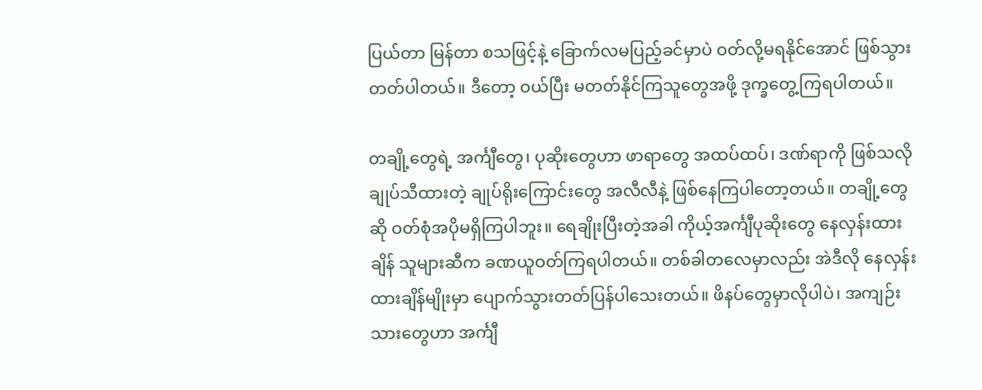ပြယ်တာ မြန်တာ စသဖြင့်နဲ့ ခြောက်လမပြည့်ခင်မှာပဲ ဝတ်လို့မရနိုင်အောင် ဖြစ်သွားတတ်ပါတယ်။ ဒီတော့ ဝယ်ပြီး မတတ်နိုင်ကြသူတွေအဖို့ ဒုက္ခတွေ့ကြရပါတယ်။

တချို့တွေရဲ့ အင်္ကျီတွေ၊ ပုဆိုးတွေဟာ ဖာရာတွေ အထပ်ထပ်၊ ဒဏ်ရာကို ဖြစ်သလို ချုပ်သီထားတဲ့ ချုပ်ရိုးကြောင်းတွေ အလီလီနဲ့ ဖြစ်နေကြပါတော့တယ်။ တချို့တွေဆို ဝတ်စုံအပိုမရှိကြပါဘူး။ ရေချိုးပြီးတဲ့အခါ ကိုယ့်အင်္ကျီပုဆိုးတွေ နေလှန်းထားချိန် သူများဆီက ခဏယူဝတ်ကြရပါတယ်။ တစ်ခါတလေမှာလည်း အဲဒီလို နေလှန်းထားချိန်မျိုးမှာ ပျောက်သွားတတ်ပြန်ပါသေးတယ်။ ဖိနပ်တွေမှာလိုပါပဲ၊ အကျဉ်းသားတွေဟာ အင်္ကျီ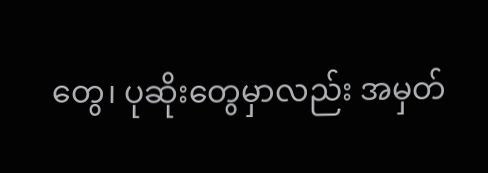တွေ၊ ပုဆိုးတွေမှာလည်း အမှတ်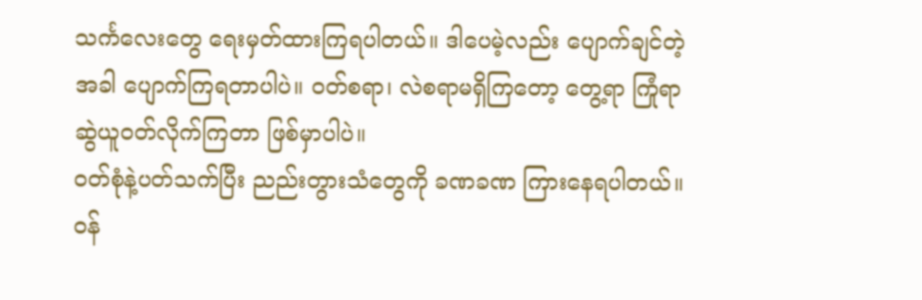သင်္ကလေးတွေ ရေးမှတ်ထားကြရပါတယ်။ ဒါပေမဲ့လည်း ပျောက်ချင်တဲ့အခါ ပျောက်ကြရတာပါပဲ။ ဝတ်စရာ၊ လဲစရာမရှိကြတော့ တွေ့ရာ ကြုံရာ ဆွဲယူဝတ်လိုက်ကြတာ ဖြစ်မှာပါပဲ။
ဝတ်စုံနဲ့ပတ်သက်ပြီး ညည်းတွားသံတွေကို ခဏခဏ ကြားနေရပါတယ်။ ဝန်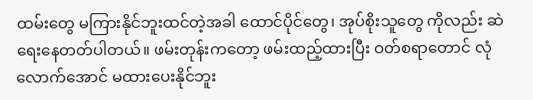ထမ်းတွေ မကြားနိုင်ဘူးထင်တဲ့အခါ ထောင်ပိုင်တွေ၊ အုပ်စိုးသူတွေ ကိုလည်း ဆဲရေးနေတတ်ပါတယ်။ ဖမ်းတုန်းကတော့ ဖမ်းထည့်ထားပြီး ဝတ်စရာတောင် လုံလောက်အောင် မထားပေးနိုင်ဘူး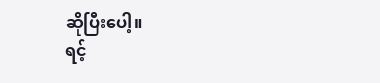ဆိုပြီးပေါ့။
ရင့်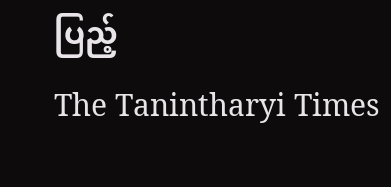ပြည့်
The Tanintharyi Times